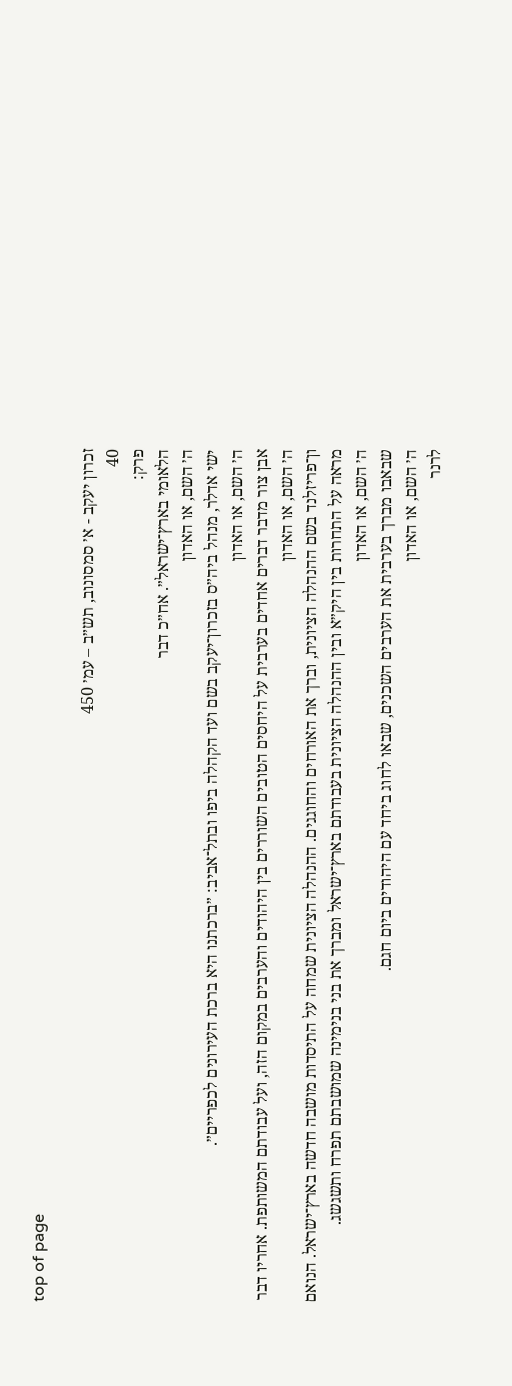top of page

זכרון יעקב - א׳ סמסונוב, תש״ב – עמ׳ 450
40
פרק:
הלאומי בארץ־ישראל״. אח״כ דבר
ה׳ השם, או האדון
ישי אדלר, מנהל ביה״ס בזכרון־יעקב בשם ועד הקהלה ביפו ובתל־אביב: ״ברכתנו היא ברכת העירונים לכפריים״.
ה׳ השם, או האדון
אבן צור מדבר דברים אחדים בערבית על היחסים הטובים השוררים בין היהודים והערבים במקום הזה, ועל עבודתם המשותפת. אחריו דבר
ה׳ השם, או האדון
ון־פריזלנד בשם ההנהלה הציונית, וברך את האורחים והחוגגים. ההנהלה הציונית שמחה על התיסדות מושבה חדשה בארץ־ישראל. הנואם מראה על התחרות בין היק״א ובין ההנהלה הציונית בעבודתם בארץ־ישראל ומברך את בני בנימינה שמושבתם תפרח ותשגשג.
ה׳ השם, או האדון
שבאבו מברך בערבית את הערבים השכנים, שבאו לחוג ביחד עם היהודים ביום חגם.
ה׳ השם, או האדון
לרנר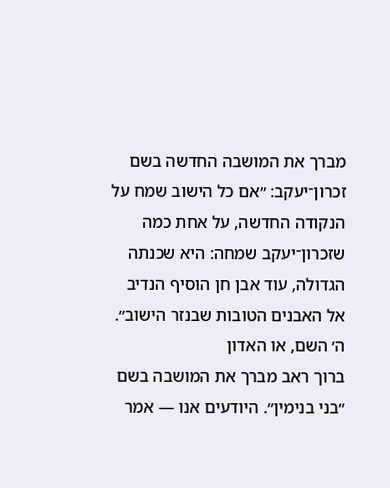מברך את המושבה החדשה בשם זכרון־יעקב: ״אם כל הישוב שמח על הנקודה החדשה, על אחת כמה שזכרון־יעקב שמחה: היא שכנתה הגדולה, עוד אבן חן הוסיף הנדיב אל האבנים הטובות שבנזר הישוב״.
ה׳ השם, או האדון
ברוך ראב מברך את המושבה בשם ״בני בנימין״. היודעים אנו — אמר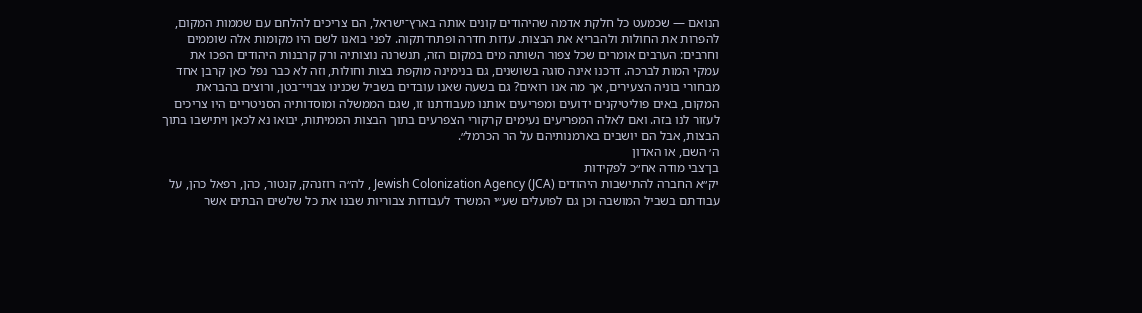הנואם — שכמעט כל חלקת אדמה שהיהודים קונים אותה בארץ־ישראל, הם צריכים להלחם עם שממות המקום, להפרות את החולות ולהבריא את הבצות. עדות חדרה ופתח־תקוה. לפני בואנו לשם היו מקומות אלה שוממים וחרבים: הערבים אומרים שכל צפור השותה מים במקום הזה, תנשרנה נוצותיה ורק קרבנות היהודים הפכו את עמקי המות לברכה. דרכנו אינה סוגה בשושנים, גם בנימינה מוקפת בצות וחולות, וזה לא כבר נפל כאן קרבן אחד מבחורי בוניה הצעירים, אך מה אנו רואים? גם בשעה שאנו עובדים בשביל שכנינו צבויי־בטן, ורוצים בהבראת המקום, באים פוליטיקנים ידועים ומפריעים אותנו מעבודתנו זו, שגם הממשלה ומוסדותיה הסניטריים היו צריכים לעזור לנו בזה. ואם לאלה המפריעים נעימים קרקורי הצפרעים בתוך הבצות הממיתות, יבואו נא לכאן ויתישבו בתוך הבצות, אבל הם יושבים בארמנותיהם על הר הכרמל״.
ה׳ השם, או האדון
בן־צבי מודה אח״כ לפקידות
יק״א החברה להתישבות היהודים Jewish Colonization Agency (JCA) , לה״ה רוזנהק, קנטור, כהן, רפאל כהן, על עבודתם בשביל המושבה וכן גם לפועלים שע״י המשרד לעבודות צבוריות שבנו את כל שלשים הבתים אשר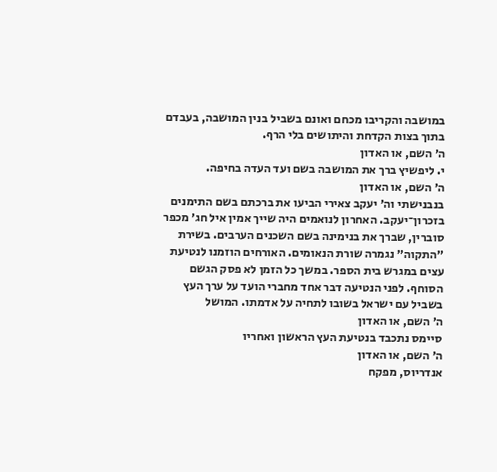במושבה והקריבו מכחם ואונם בשביל בנין המושבה, בעבדם בתוך בצות הקדחת והיתושים בלי הרף.
ה׳ השם, או האדון
י. ליפשיץ ברך את המושבה בשם ועד העדה בחיפה.
ה׳ השם, או האדון
בנבנישתי וה׳ יעקב צאירי הביעו את ברכתם בשם התימנים בזכרון־יעקב. האחרון לנואמים היה שייך אמין איל חג׳ מכפר סוברין, שברך את בנימינה בשם השכנים הערבים. בשירת ״התקוה״ נגמרה שורת הנאומים. האורחים הוזמנו לנטיעת עצים במגרש בית הספר. במשך כל הזמן לא פסק הגשם הסוחף. לפני הנטיעה דבר אחד מחברי הועד על ערך העץ בשביל עם ישראל בשובו לתחיה על אדמתו. המושל
ה׳ השם, או האדון
סיימס נתכבד בנטיעת העץ הראשון ואחריו
ה׳ השם, או האדון
אנדריוס, מפקח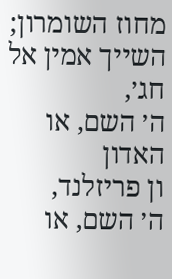מחוז השומרון; השייך אמין אל חג׳,
ה׳ השם, או האדון
ון פריזלנד,
ה׳ השם, או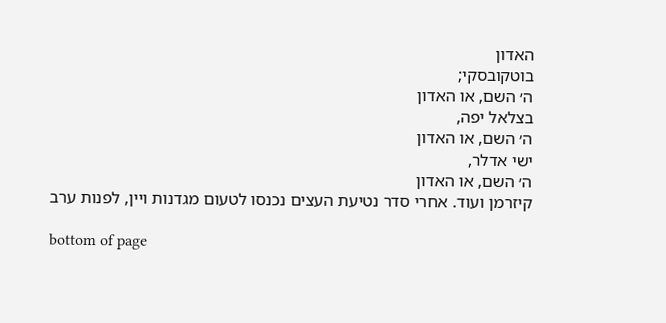האדון
בוטקובסקי;
ה׳ השם, או האדון
בצלאל יפה,
ה׳ השם, או האדון
ישי אדלר,
ה׳ השם, או האדון
קיזרמן ועוד. אחרי סדר נטיעת העצים נכנסו לטעום מגדנות ויין, לפנות ערב

bottom of page